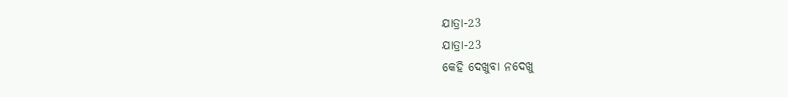ଯାତ୍ରା-23
ଯାତ୍ରା-23
କେହି ଦେଖୁବା ନଦେଖୁ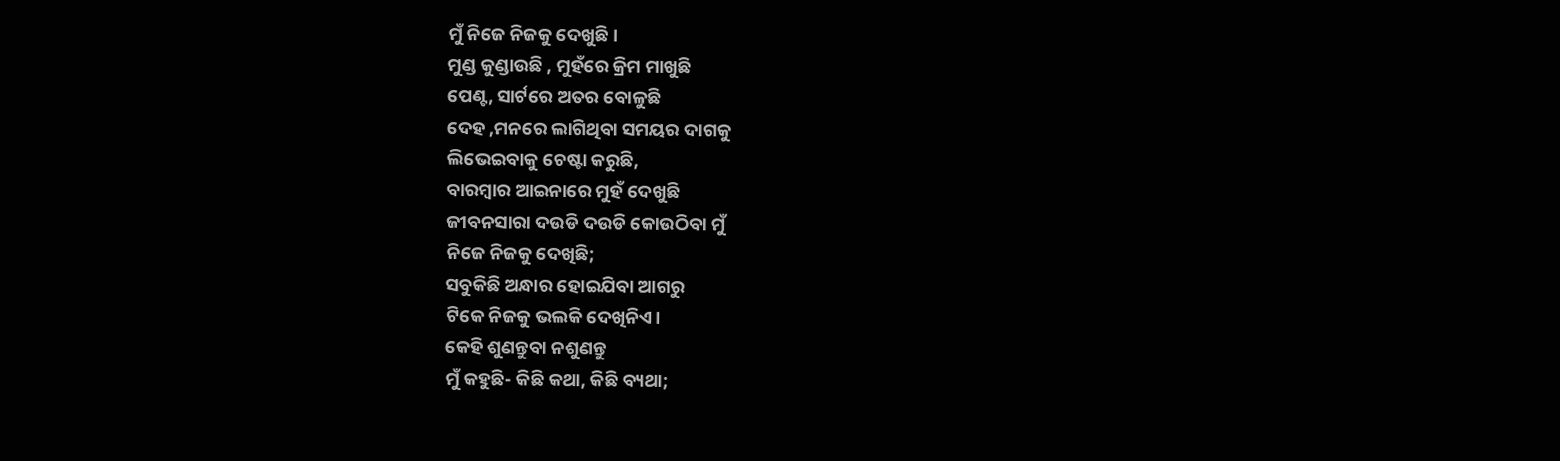ମୁଁ ନିଜେ ନିଜକୁ ଦେଖୁଛି।
ମୁଣ୍ଡ କୁଣ୍ଡାଉଛି , ମୁହଁରେ କ୍ରିମ ମାଖୁଛି
ପେଣ୍ଟ, ସାର୍ଟରେ ଅତର ବୋଳୁଛି
ଦେହ ,ମନରେ ଲାଗିଥିବା ସମୟର ଦାଗକୁ
ଲିଭେଇବାକୁ ଚେଷ୍ଟା କରୁଛି,
ବାରମ୍ବାର ଆଇନାରେ ମୁହଁ ଦେଖୁଛି
ଜୀବନସାରା ଦଉଡି ଦଉଡି କୋଉଠିବା ମୁଁ
ନିଜେ ନିଜକୁ ଦେଖିଛି;
ସବୁକିଛି ଅନ୍ଧାର ହୋଇଯିବା ଆଗରୁ
ଟିକେ ନିଜକୁ ଭଲକି ଦେଖିନିଏ।
କେହି ଶୁଣନ୍ତୁବା ନଶୁଣନ୍ତୁ
ମୁଁ କହୁଛି- କିଛି କଥା, କିଛି ବ୍ୟଥା;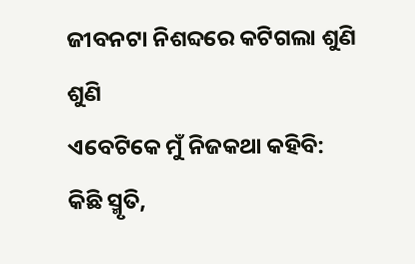ଜୀବନଟା ନିଶବ୍ଦରେ କଟିଗଲା ଶୁଣି ଶୁଣି
ଏବେଟିକେ ମୁଁ ନିଜକଥା କହିବି:
କିଛି ସ୍ମୃତି,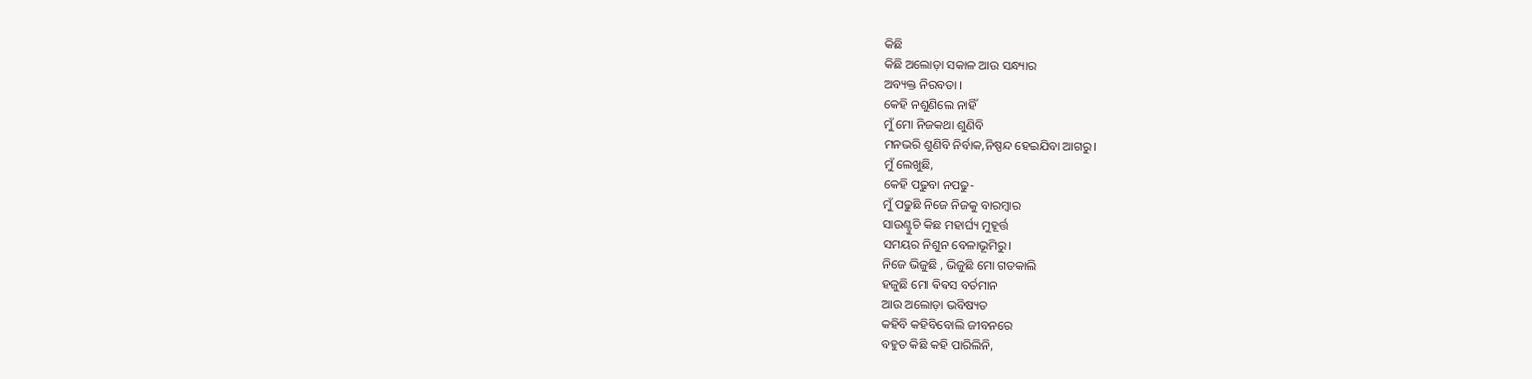କିଛି
କିଛି ଅଲୋଡ଼ା ସକାଳ ଆଉ ସନ୍ଧ୍ୟାର
ଅବ୍ୟକ୍ତ ନିରବତା ।
କେହି ନଶୁଣିଲେ ନାହିଁ
ମୁଁ ମୋ ନିଜକଥା ଶୁଣିବି
ମନଭରି ଶୁଣିବି ନିର୍ବାକ,ନିଷ୍ପନ୍ଦ ହେଇଯିବା ଆଗରୁ।
ମୁଁ ଲେଖୁଛି,
କେହି ପଢୁବା ନପଢୁ-
ମୁଁ ପଢୁଛି ନିଜେ ନିଜକୁ ବାରମ୍ବାର
ସାଉଣ୍ଟୁଚି କିଛ ମହାର୍ଘ୍ୟ ମୁହୂର୍ତ୍ତ
ସମୟର ନିଶୁନ ବେଳାଭୂମିରୁ।
ନିଜେ ଭିଜୁଛି , ଭିଜୁଛି ମୋ ଗତକାଲି
ହଜୁଛି ମୋ ଵିଵସ ବର୍ତମାନ
ଆଉ ଅଲୋଡ଼ା ଭବିଷ୍ୟତ
କହିବି କହିବିବୋଲି ଜୀବନରେ
ବହୁତ କିଛି କହି ପାରିଲିନି,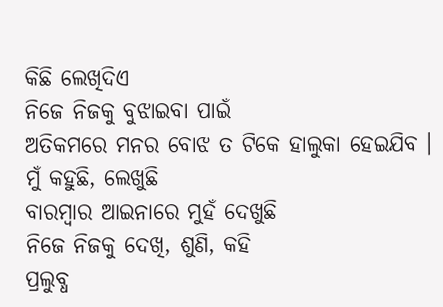କିଛି ଲେଖିଦିଏ
ନିଜେ ନିଜକୁ ବୁଝାଇବା ପାଇଁ
ଅତିକମରେ ମନର ବୋଝ ତ ଟିକେ ହାଲୁକା ହେଇଯିବ ।
ମୁଁ କହୁଛି, ଲେଖୁଛି
ବାରମ୍ବାର ଆଇନାରେ ମୁହଁ ଦେଖୁଛି
ନିଜେ ନିଜକୁ ଦେଖି, ଶୁଣି, କହି
ପ୍ରଲୁବ୍ଧ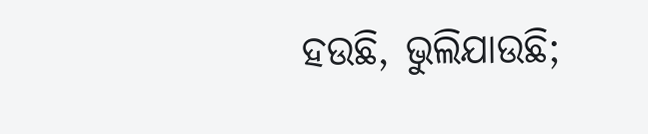ହଉଛି, ଭୁଲିଯାଉଛି;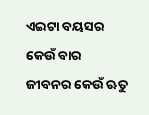ଏଇଟା ବୟସର କେଉଁ ବାର
ଜୀବନର କେଉଁ ଋତୁ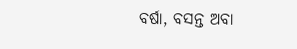ବର୍ଷା, ବସନ୍ତ ଅବା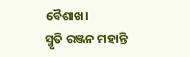ବୈଶାଖ।
ସ୍ମୃତି ରଞ୍ଜନ ମହାନ୍ତି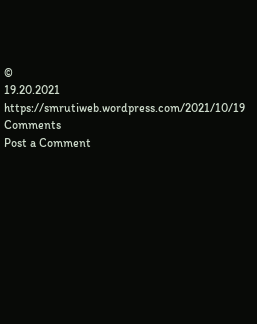©
19.20.2021
https://smrutiweb.wordpress.com/2021/10/19
Comments
Post a Comment